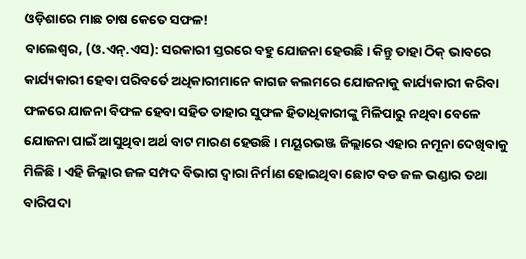ଓଡ଼ିଶାରେ ମାଛ ଚାଷ କେତେ ସଫଳ!
ବାଲେଶ୍ୱର, (ଓ.ଏନ୍.ଏସ): ସରକାରୀ ସ୍ତରରେ ବହୁ ଯୋଜନା ହେଉଛି । କିନ୍ତୁ ତାହା ଠିକ୍ ଭାବରେ କାର୍ଯ୍ୟକାରୀ ହେବା ପରିବର୍ତେ ଅଧିକାରୀମାନେ କାଗଜ କଲମରେ ଯୋଜନାକୁ କାର୍ଯ୍ୟକାରୀ କରିବା ଫଳରେ ଯାଜନା ବିଫଳ ହେବା ସହିତ ତାହାର ସୁଫଳ ହିତାଧିକାରୀଙ୍କୁ ମିଳିପାରୁ ନଥିବା ବେଳେ ଯୋଜନା ପାଇଁ ଆସୁଥିବା ଅର୍ଥ ବାଟ ମାରଣ ହେଉଛି । ମୟୂରଭଞ୍ଜ ଜିଲ୍ଲାରେ ଏହାର ନମୂନା ଦେଖିବାକୁ ମିଳିଛି । ଏହି ଜିଲ୍ଲାର ଜଳ ସମ୍ପଦ ବିଭାଗ ଦ୍ୱାରା ନିର୍ମାଣ ହୋଇଥିବା ଛୋଟ ବଡ ଜଳ ଭଣ୍ଡାର ତଥା ବାରିପଦା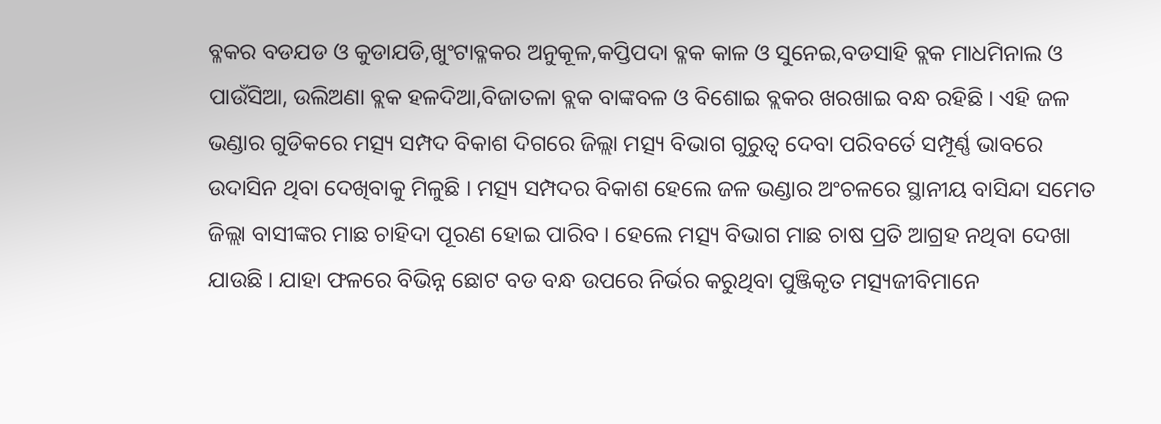ବ୍ଳକର ବଡଯଡ ଓ କୁଡାଯଡି,ଖୁଂଟାବ୍ଳକର ଅନୁକୂଳ,କପ୍ତିପଦା ବ୍ଳକ କାଳ ଓ ସୁନେଇ,ବଡସାହି ବ୍ଲକ ମାଧମିନାଲ ଓ ପାଉଁସିଆ, ଉଲିଅଣା ବ୍ଲକ ହଳଦିଆ,ବିଜାତଳା ବ୍ଲକ ବାଙ୍କବଳ ଓ ବିଶୋଇ ବ୍ଲକର ଖରଖାଇ ବନ୍ଧ ରହିଛି । ଏହି ଜଳ ଭଣ୍ଡାର ଗୁଡିକରେ ମତ୍ସ୍ୟ ସମ୍ପଦ ବିକାଶ ଦିଗରେ ଜିଲ୍ଲା ମତ୍ସ୍ୟ ବିଭାଗ ଗୁରୁତ୍ୱ ଦେବା ପରିବର୍ତେ ସମ୍ପୂର୍ଣ୍ଣ ଭାବରେ ଉଦାସିନ ଥିବା ଦେଖିବାକୁ ମିଳୁଛି । ମତ୍ସ୍ୟ ସମ୍ପଦର ବିକାଶ ହେଲେ ଜଳ ଭଣ୍ଡାର ଅଂଚଳରେ ସ୍ଥାନୀୟ ବାସିନ୍ଦା ସମେତ ଜିଲ୍ଲା ବାସୀଙ୍କର ମାଛ ଚାହିଦା ପୂରଣ ହୋଇ ପାରିବ । ହେଲେ ମତ୍ସ୍ୟ ବିଭାଗ ମାଛ ଚାଷ ପ୍ରତି ଆଗ୍ରହ ନଥିବା ଦେଖା ଯାଉଛି । ଯାହା ଫଳରେ ବିଭିନ୍ନ ଛୋଟ ବଡ ବନ୍ଧ ଉପରେ ନିର୍ଭର କରୁଥିବା ପୁଞ୍ଜିକୃତ ମତ୍ସ୍ୟଜୀବିମାନେ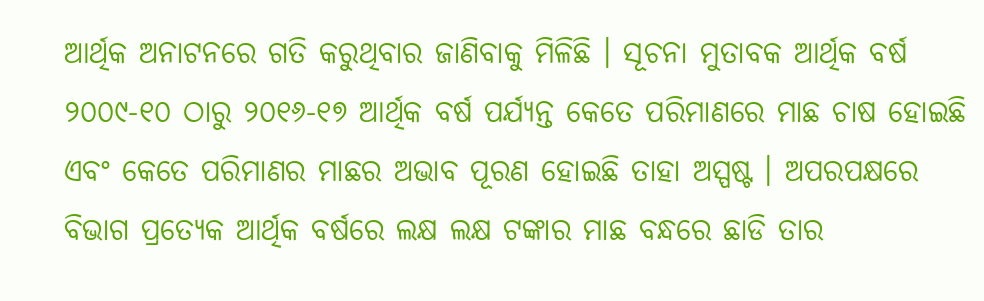ଆର୍ଥିକ ଅନାଟନରେ ଗତି କରୁଥିବାର ଜାଣିବାକୁ ମିଳିଛି । ସୂଚନା ମୁତାବକ ଆର୍ଥିକ ବର୍ଷ ୨୦୦୯-୧୦ ଠାରୁ ୨୦୧୬-୧୭ ଆର୍ଥିକ ବର୍ଷ ପର୍ଯ୍ୟନ୍ତ କେତେ ପରିମାଣରେ ମାଛ ଚାଷ ହୋଇଛି ଏବଂ କେତେ ପରିମାଣର ମାଛର ଅଭାବ ପୂରଣ ହୋଇଛି ତାହା ଅସ୍ପଷ୍ଟ । ଅପରପକ୍ଷରେ ବିଭାଗ ପ୍ରତ୍ୟେକ ଆର୍ଥିକ ବର୍ଷରେ ଲକ୍ଷ ଲକ୍ଷ ଟଙ୍କାର ମାଛ ବନ୍ଧରେ ଛାଡି ତାର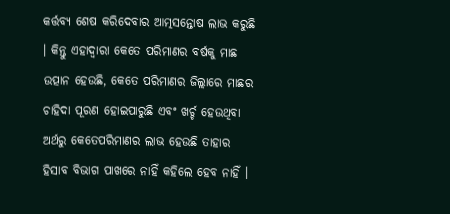କର୍ତ୍ତବ୍ୟ ଶେଷ କରିଦେବାର ଆତ୍ମସନ୍ତୋଷ ଲାଭ କରୁଛି । କିନ୍ତୁ ଏହାଦ୍ୱାରା କେତେ ପରିମାଣର ବର୍ଷକୁ ମାଛ ଉତ୍ପାନ ହେଉଛି, କେତେ ପରିମାଣର ଜିଲ୍ଲାରେ ମାଛର ଚାହିଦା ପୂରଣ ହୋଇପାରୁଛି ଏବଂ ଖର୍ଚ୍ଚ ହେଉଥିବା ଅର୍ଥରୁ କେତେପରିମାଣର ଲାଭ ହେଉଛି ତାହାର ହିସାବ ବିଭାଗ ପାଖରେ ନାହିଁ କହିଲେ ହେବ ନାହିଁ ।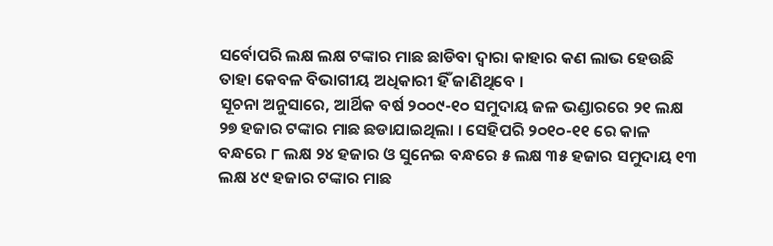ସର୍ବୋପରି ଲକ୍ଷ ଲକ୍ଷ ଟଙ୍କାର ମାଛ ଛାଡିବା ଦ୍ୱାରା କାହାର କଣ ଲାଭ ହେଉଛି ତାହା କେବଳ ବିଭାଗୀୟ ଅଧିକାରୀ ହିଁ ଜାଣିଥିବେ ।
ସୂଚନା ଅନୁସାରେ, ଆର୍ଥିକ ବର୍ଷ ୨୦୦୯-୧୦ ସମୁଦାୟ ଜଳ ଭଣ୍ଡାରରେ ୨୧ ଲକ୍ଷ ୨୭ ହଜାର ଟଙ୍କାର ମାଛ ଛଡାଯାଇଥିଲା । ସେହିପରି ୨୦୧୦-୧୧ ରେ କାଳ ବନ୍ଧରେ ୮ ଲକ୍ଷ ୨୪ ହଜାର ଓ ସୁନେଇ ବନ୍ଧରେ ୫ ଲକ୍ଷ ୩୫ ହଜାର ସମୁଦାୟ ୧୩ ଲକ୍ଷ ୪୯ ହଜାର ଟଙ୍କାର ମାଛ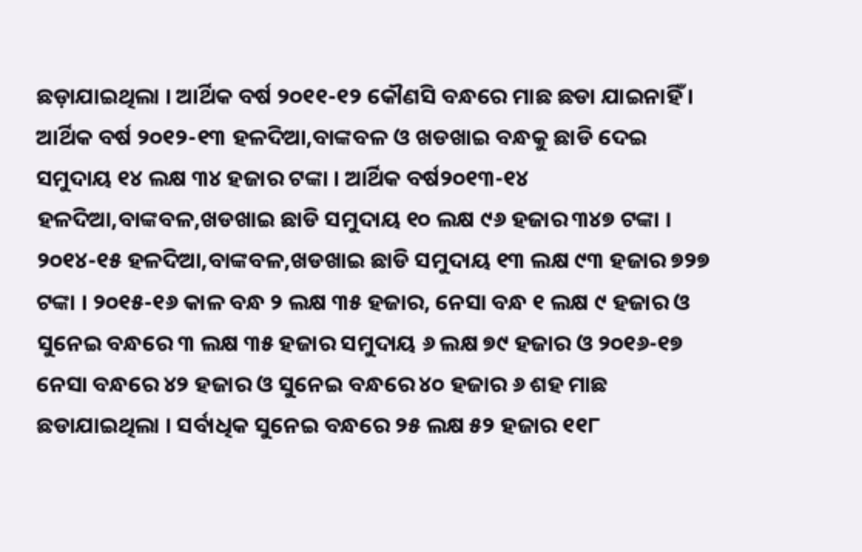ଛଡ଼ାଯାଇଥିଲା । ଆର୍ଥିକ ବର୍ଷ ୨୦୧୧-୧୨ କୌଣସି ବନ୍ଧରେ ମାଛ ଛଡା ଯାଇନାହିଁ । ଆର୍ଥିକ ବର୍ଷ ୨୦୧୨-୧୩ ହଳଦିଆ,ବାଙ୍କବଳ ଓ ଖଡଖାଇ ବନ୍ଧକୁ ଛାଡି ଦେଇ ସମୁଦାୟ ୧୪ ଲକ୍ଷ ୩୪ ହଜାର ଟଙ୍କା । ଆର୍ଥିକ ବର୍ଷ୨୦୧୩-୧୪ ହଳଦିଆ,ବାଙ୍କବଳ,ଖଡଖାଇ ଛାଡି ସମୁଦାୟ ୧୦ ଲକ୍ଷ ୯୬ ହଜାର ୩୪୭ ଟଙ୍କା । ୨୦୧୪-୧୫ ହଳଦିଆ,ବାଙ୍କବଳ,ଖଡଖାଇ ଛାଡି ସମୁଦାୟ ୧୩ ଲକ୍ଷ ୯୩ ହଜାର ୭୨୭ ଟଙ୍କା । ୨୦୧୫-୧୬ କାଳ ବନ୍ଧ ୨ ଲକ୍ଷ ୩୫ ହଜାର, ନେସା ବନ୍ଧ ୧ ଲକ୍ଷ ୯ ହଜାର ଓ ସୁନେଇ ବନ୍ଧରେ ୩ ଲକ୍ଷ ୩୫ ହଜାର ସମୁଦାୟ ୬ ଲକ୍ଷ ୭୯ ହଜାର ଓ ୨୦୧୬-୧୭ ନେସା ବନ୍ଧରେ ୪୨ ହଜାର ଓ ସୁନେଇ ବନ୍ଧରେ ୪୦ ହଜାର ୬ ଶହ ମାଛ ଛଡାଯାଇଥିଲା । ସର୍ବାଧିକ ସୁନେଇ ବନ୍ଧରେ ୨୫ ଲକ୍ଷ ୫୨ ହଜାର ୧୧୮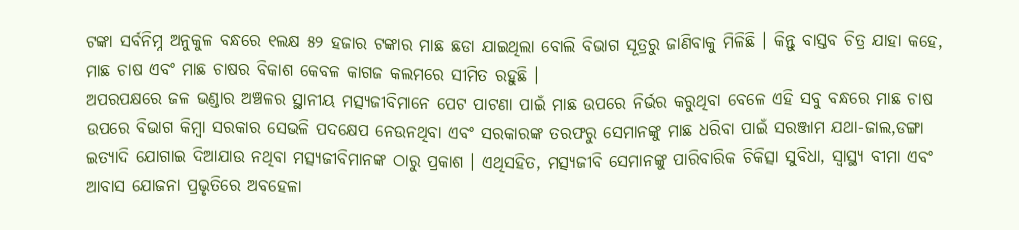ଟଙ୍କା ସର୍ବନିମ୍ନ ଅନୁକୁଳ ବନ୍ଧରେ ୧ଲକ୍ଷ ୫୨ ହଜାର ଟଙ୍କାର ମାଛ ଛଡା ଯାଇଥିଲା ବୋଲି ବିଭାଗ ସୂତ୍ରରୁ ଜାଣିବାକୁ ମିଳିଛି । କିନ୍ତୁ ବାସ୍ତବ ଚିତ୍ର ଯାହା କହେ, ମାଛ ଚାଷ ଏବଂ ମାଛ ଚାଷର ବିକାଶ କେବଳ କାଗଜ କଲମରେ ସୀମିତ ରହୁଛି ।
ଅପରପକ୍ଷରେ ଜଳ ଭଣ୍ଡାର ଅଞ୍ଚଳର ସ୍ଥାନୀୟ ମତ୍ସ୍ୟଜୀବିମାନେ ପେଟ ପାଟଣା ପାଇଁ ମାଛ ଉପରେ ନିର୍ଭର କରୁଥିବା ବେଳେ ଏହି ସବୁ ବନ୍ଧରେ ମାଛ ଚାଷ ଉପରେ ବିଭାଗ କିମ୍ବା ସରକାର ସେଭଳି ପଦକ୍ଷେପ ନେଉନଥିବା ଏବଂ ସରକାରଙ୍କ ତରଫରୁ ସେମାନଙ୍କୁ ମାଛ ଧରିବା ପାଇଁ ସରଞ୍ଜାମ ଯଥା-ଜାଲ,ଡଙ୍ଗା ଇତ୍ୟାଦି ଯୋଗାଇ ଦିଆଯାଉ ନଥିବା ମତ୍ସ୍ୟଜୀବିମାନଙ୍କ ଠାରୁ ପ୍ରକାଶ । ଏଥିସହିତ, ମତ୍ସ୍ୟଜୀବି ସେମାନଙ୍କୁ ପାରିବାରିକ ଚିକିତ୍ସା ସୁବିଧା, ସ୍ୱାସ୍ଥ୍ୟ ବୀମା ଏବଂ ଆବାସ ଯୋଜନା ପ୍ରଭୃତିରେ ଅବହେଳା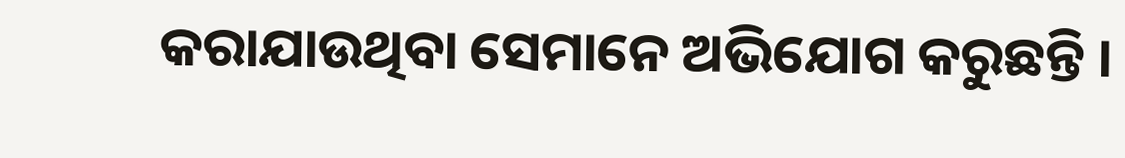କରାଯାଉଥିବା ସେମାନେ ଅଭିଯୋଗ କରୁଛନ୍ତି ।